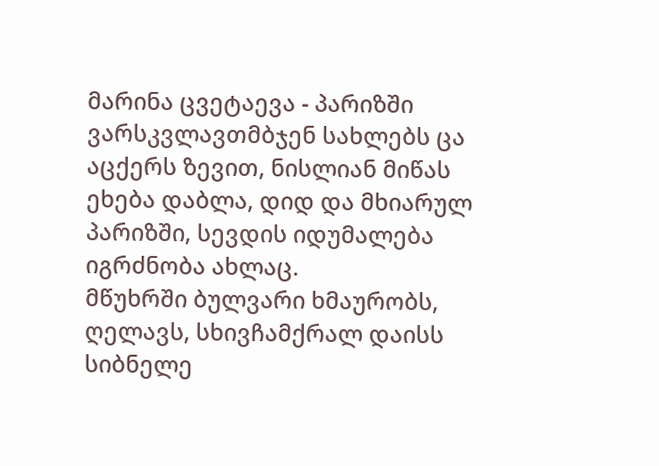მარინა ცვეტაევა - პარიზში
ვარსკვლავთმბჯენ სახლებს ცა აცქერს ზევით, ნისლიან მიწას ეხება დაბლა, დიდ და მხიარულ პარიზში, სევდის იდუმალება იგრძნობა ახლაც.
მწუხრში ბულვარი ხმაურობს, ღელავს, სხივჩამქრალ დაისს სიბნელე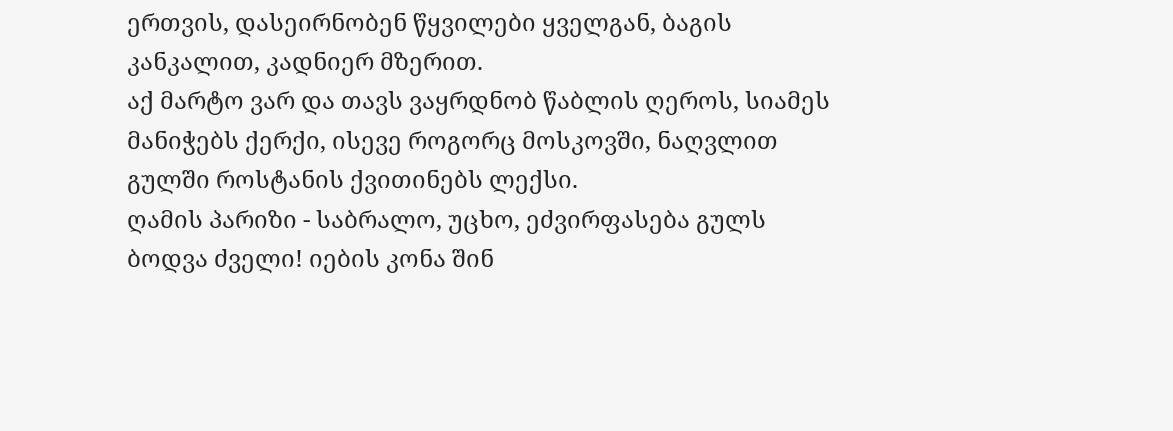ერთვის, დასეირნობენ წყვილები ყველგან, ბაგის კანკალით, კადნიერ მზერით.
აქ მარტო ვარ და თავს ვაყრდნობ წაბლის ღეროს, სიამეს მანიჭებს ქერქი, ისევე როგორც მოსკოვში, ნაღვლით გულში როსტანის ქვითინებს ლექსი.
ღამის პარიზი - საბრალო, უცხო, ეძვირფასება გულს ბოდვა ძველი! იების კონა შინ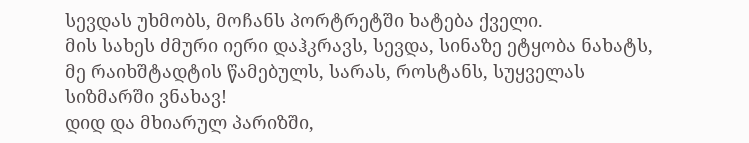სევდას უხმობს, მოჩანს პორტრეტში ხატება ქველი.
მის სახეს ძმური იერი დაჰკრავს, სევდა, სინაზე ეტყობა ნახატს, მე რაიხშტადტის წამებულს, სარას, როსტანს, სუყველას სიზმარში ვნახავ!
დიდ და მხიარულ პარიზში,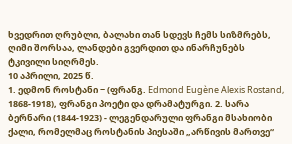ხვედრით ღრუბლი, ბალახი თან სდევს ჩემს სიზმრებს, ღიმი შორსაა, ლანდები გვერდით და ინარჩუნებს ტკივილი სიღრმეს.
10 აპრილი, 2025 წ.
1. ედმონ როსტანი − (ფრანგ. Edmond Eugène Alexis Rostand, 1868-1918), ფრანგი პოეტი და დრამატურგი. 2. სარა ბერნარი (1844-1923) - ლეგენდარული ფრანგი მსახიობი ქალი, რომელმაც როსტანის პიესაში „არწივის მართვე“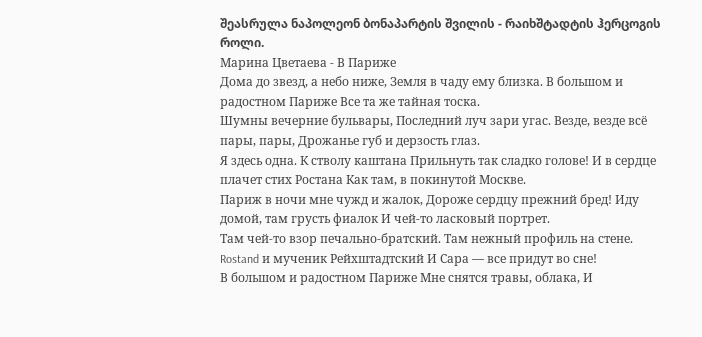შეასრულა ნაპოლეონ ბონაპარტის შვილის - რაიხშტადტის ჰერცოგის როლი.
Марина Цветаева - В Париже
Дома до звезд, а небо ниже, Земля в чаду ему близка. В большом и радостном Париже Все та же тайная тоска.
Шумны вечерние бульвары, Последний луч зари угас. Везде, везде всё пары, пары, Дрожанье губ и дерзость глаз.
Я здесь одна. К стволу каштана Прильнуть так сладко голове! И в сердце плачет стих Ростана Как там, в покинутой Москве.
Париж в ночи мне чужд и жалок, Дороже сердцу прежний бред! Иду домой, там грусть фиалок И чей-то ласковый портрет.
Там чей-то взор печально-братский. Там нежный профиль на стене. Rostand и мученик Рейхштадтский И Сара — все придут во сне!
В большом и радостном Париже Мне снятся травы, облака, И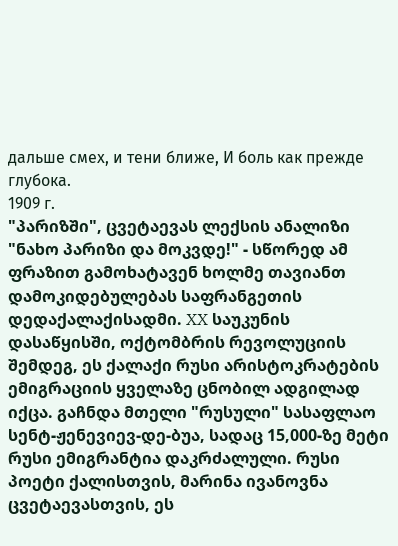дальше смех, и тени ближе, И боль как прежде глубока.
1909 г.
"პარიზში", ცვეტაევას ლექსის ანალიზი "ნახო პარიზი და მოკვდე!" - სწორედ ამ ფრაზით გამოხატავენ ხოლმე თავიანთ დამოკიდებულებას საფრანგეთის დედაქალაქისადმი. XX საუკუნის დასაწყისში, ოქტომბრის რევოლუციის შემდეგ, ეს ქალაქი რუსი არისტოკრატების ემიგრაციის ყველაზე ცნობილ ადგილად იქცა. გაჩნდა მთელი "რუსული" სასაფლაო სენტ-ჟენევიევ-დე-ბუა, სადაც 15,000-ზე მეტი რუსი ემიგრანტია დაკრძალული. რუსი პოეტი ქალისთვის, მარინა ივანოვნა ცვეტაევასთვის, ეს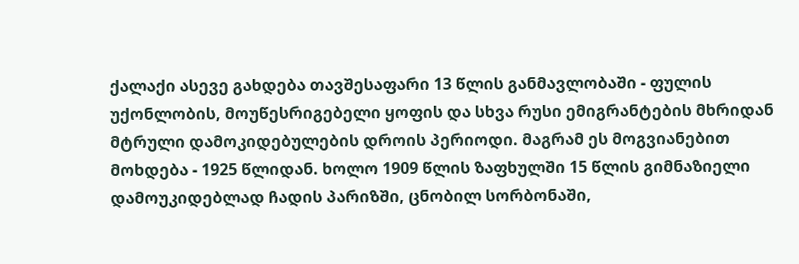ქალაქი ასევე გახდება თავშესაფარი 13 წლის განმავლობაში - ფულის უქონლობის, მოუწესრიგებელი ყოფის და სხვა რუსი ემიგრანტების მხრიდან მტრული დამოკიდებულების დროის პერიოდი. მაგრამ ეს მოგვიანებით მოხდება - 1925 წლიდან. ხოლო 1909 წლის ზაფხულში 15 წლის გიმნაზიელი დამოუკიდებლად ჩადის პარიზში, ცნობილ სორბონაში,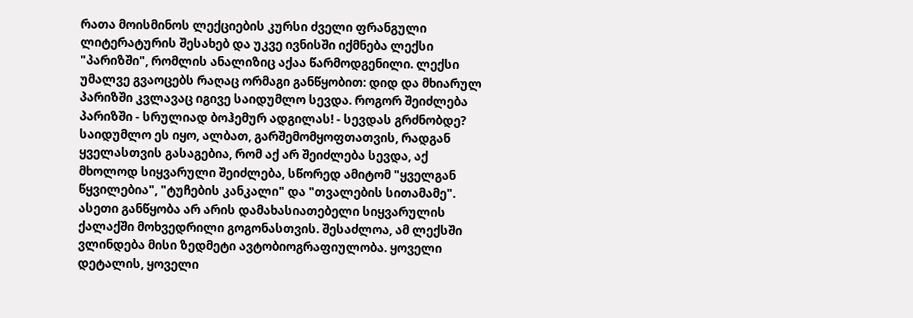რათა მოისმინოს ლექციების კურსი ძველი ფრანგული ლიტერატურის შესახებ და უკვე ივნისში იქმნება ლექსი "პარიზში", რომლის ანალიზიც აქაა წარმოდგენილი. ლექსი უმალვე გვაოცებს რაღაც ორმაგი განწყობით: დიდ და მხიარულ პარიზში კვლავაც იგივე საიდუმლო სევდა. როგორ შეიძლება პარიზში - სრულიად ბოჰემურ ადგილას! - სევდას გრძნობდე? საიდუმლო ეს იყო, ალბათ, გარშემომყოფთათვის, რადგან ყველასთვის გასაგებია, რომ აქ არ შეიძლება სევდა, აქ მხოლოდ სიყვარული შეიძლება, სწორედ ამიტომ "ყველგან წყვილებია", "ტუჩების კანკალი" და "თვალების სითამამე". ასეთი განწყობა არ არის დამახასიათებელი სიყვარულის ქალაქში მოხვედრილი გოგონასთვის. შესაძლოა, ამ ლექსში ვლინდება მისი ზედმეტი ავტობიოგრაფიულობა. ყოველი დეტალის, ყოველი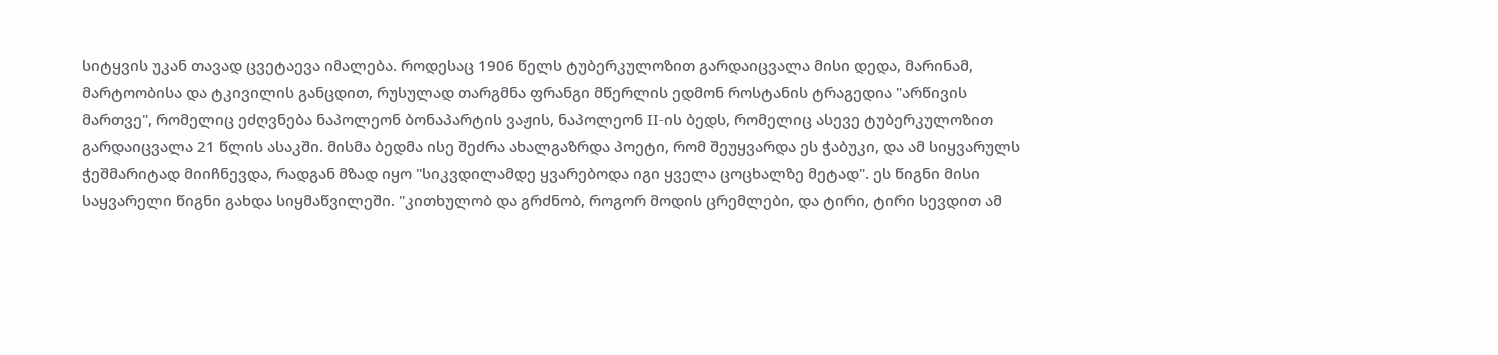სიტყვის უკან თავად ცვეტაევა იმალება. როდესაც 1906 წელს ტუბერკულოზით გარდაიცვალა მისი დედა, მარინამ, მარტოობისა და ტკივილის განცდით, რუსულად თარგმნა ფრანგი მწერლის ედმონ როსტანის ტრაგედია "არწივის მართვე", რომელიც ეძღვნება ნაპოლეონ ბონაპარტის ვაჟის, ნაპოლეონ II-ის ბედს, რომელიც ასევე ტუბერკულოზით გარდაიცვალა 21 წლის ასაკში. მისმა ბედმა ისე შეძრა ახალგაზრდა პოეტი, რომ შეუყვარდა ეს ჭაბუკი, და ამ სიყვარულს ჭეშმარიტად მიიჩნევდა, რადგან მზად იყო "სიკვდილამდე ყვარებოდა იგი ყველა ცოცხალზე მეტად". ეს წიგნი მისი საყვარელი წიგნი გახდა სიყმაწვილეში. "კითხულობ და გრძნობ, როგორ მოდის ცრემლები, და ტირი, ტირი სევდით ამ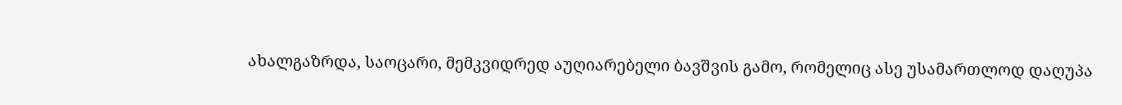ახალგაზრდა, საოცარი, მემკვიდრედ აუღიარებელი ბავშვის გამო, რომელიც ასე უსამართლოდ დაღუპა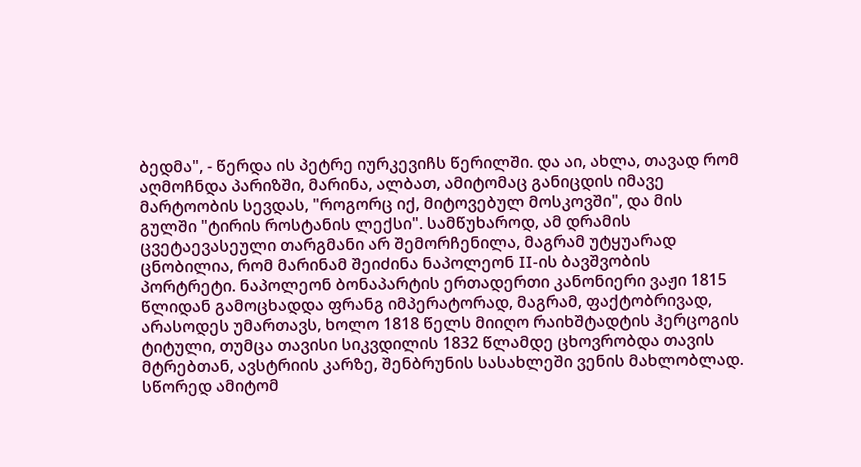ბედმა", - წერდა ის პეტრე იურკევიჩს წერილში. და აი, ახლა, თავად რომ აღმოჩნდა პარიზში, მარინა, ალბათ, ამიტომაც განიცდის იმავე მარტოობის სევდას, "როგორც იქ, მიტოვებულ მოსკოვში", და მის გულში "ტირის როსტანის ლექსი". სამწუხაროდ, ამ დრამის ცვეტაევასეული თარგმანი არ შემორჩენილა, მაგრამ უტყუარად ცნობილია, რომ მარინამ შეიძინა ნაპოლეონ II-ის ბავშვობის პორტრეტი. ნაპოლეონ ბონაპარტის ერთადერთი კანონიერი ვაჟი 1815 წლიდან გამოცხადდა ფრანგ იმპერატორად, მაგრამ, ფაქტობრივად, არასოდეს უმართავს, ხოლო 1818 წელს მიიღო რაიხშტადტის ჰერცოგის ტიტული, თუმცა თავისი სიკვდილის 1832 წლამდე ცხოვრობდა თავის მტრებთან, ავსტრიის კარზე, შენბრუნის სასახლეში ვენის მახლობლად. სწორედ ამიტომ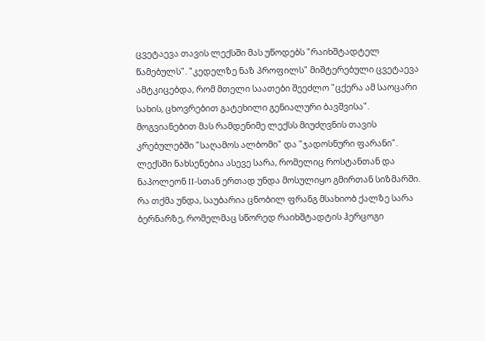ცვეტაევა თავის ლექსში მას უწოდებს "რაიხშტადტელ წამებულს". "კედელზე ნაზ პროფილს" მიშტერებული ცვეტაევა ამტკიცებდა, რომ მთელი საათები შეეძლო "ცქერა ამ საოცარი სახის, ცხოვრებით გატეხილი გენიალური ბავშვისა". მოგვიანებით მას რამდენიმე ლექსს მიუძღვნის თავის კრებულებში "საღამოს ალბომი" და "ჯადოსნური ფარანი". ლექსში ნახსენებია ასევე სარა, რომელიც როსტანთან და ნაპოლეონ II-სთან ერთად უნდა მოსულიყო გმირთან სიზმარში. რა თქმა უნდა, საუბარია ცნობილ ფრანგ მსახიობ ქალზე სარა ბერნარზე, რომელმაც სწორედ რაიხშტადტის ჰერცოგი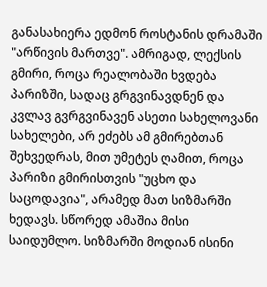განასახიერა ედმონ როსტანის დრამაში "არწივის მართვე". ამრიგად, ლექსის გმირი, როცა რეალობაში ხვდება პარიზში, სადაც გრგვინავდნენ და კვლავ გვრგვინავენ ასეთი სახელოვანი სახელები, არ ეძებს ამ გმირებთან შეხვედრას, მით უმეტეს ღამით, როცა პარიზი გმირისთვის "უცხო და საცოდავია", არამედ მათ სიზმარში ხედავს. სწორედ ამაშია მისი საიდუმლო. სიზმარში მოდიან ისინი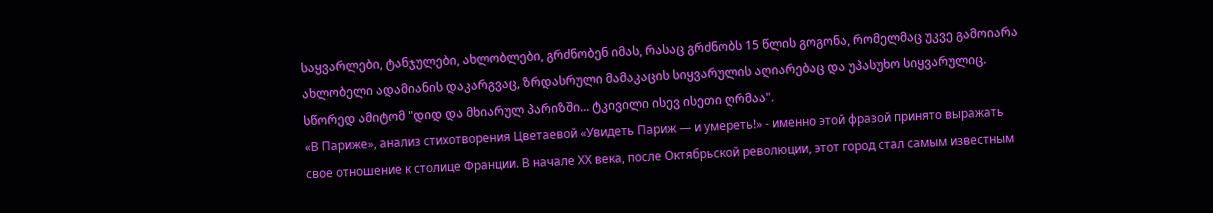საყვარლები, ტანჯულები, ახლობლები, გრძნობენ იმას, რასაც გრძნობს 15 წლის გოგონა, რომელმაც უკვე გამოიარა ახლობელი ადამიანის დაკარგვაც, ზრდასრული მამაკაცის სიყვარულის აღიარებაც და უპასუხო სიყვარულიც. სწორედ ამიტომ "დიდ და მხიარულ პარიზში... ტკივილი ისევ ისეთი ღრმაა".
«В Париже», анализ стихотворения Цветаевой «Увидеть Париж — и умереть!» - именно этой фразой принято выражать свое отношение к столице Франции. В начале ХХ века, после Октябрьской революции, этот город стал самым известным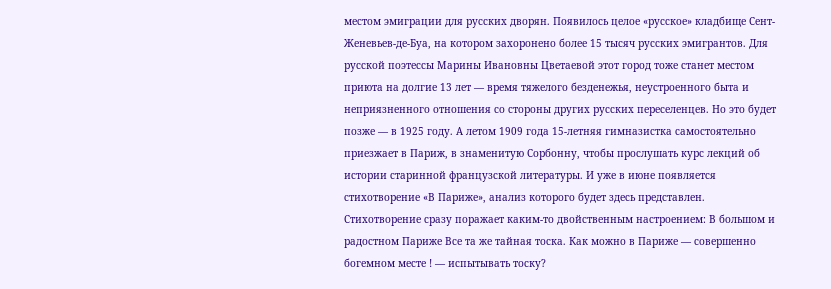местом эмиграции для русских дворян. Появилось целое «русское» кладбище Сент-Женевьев-де-Буа, на котором захоронено более 15 тысяч русских эмигрантов. Для русской поэтессы Марины Ивановны Цветаевой этот город тоже станет местом приюта на долгие 13 лет — время тяжелого безденежья, неустроенного быта и неприязненного отношения со стороны других русских переселенцев. Но это будет позже — в 1925 году. А летом 1909 года 15-летняя гимназистка самостоятельно приезжает в Париж, в знаменитую Сорбонну, чтобы прослушать курс лекций об истории старинной французской литературы. И уже в июне появляется стихотворение «В Париже», анализ которого будет здесь представлен. Стихотворение сразу поражает каким-то двойственным настроением: В большом и радостном Париже Все та же тайная тоска. Как можно в Париже — совершенно богемном месте ! — испытывать тоску?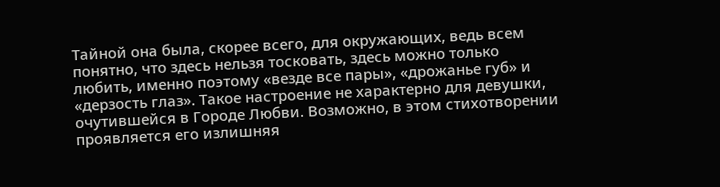Тайной она была, скорее всего, для окружающих, ведь всем понятно, что здесь нельзя тосковать, здесь можно только любить, именно поэтому «везде все пары», «дрожанье губ» и «дерзость глаз». Такое настроение не характерно для девушки, очутившейся в Городе Любви. Возможно, в этом стихотворении проявляется его излишняя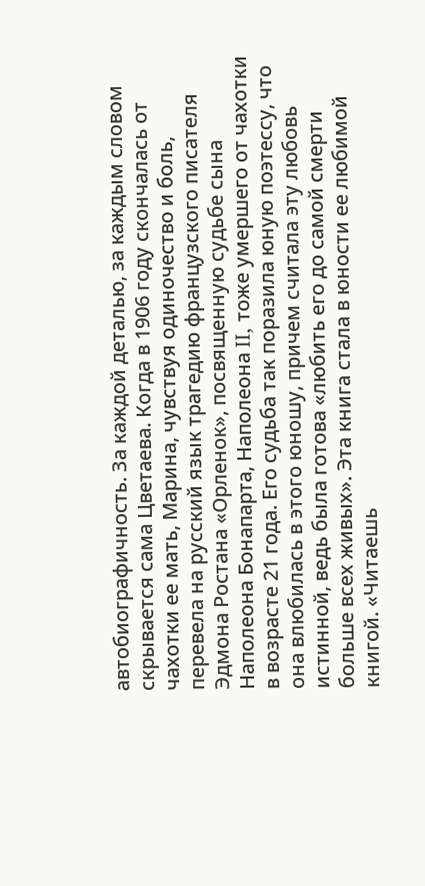автобиографичность. За каждой деталью, за каждым словом скрывается сама Цветаева. Когда в 1906 году скончалась от чахотки ее мать, Марина, чувствуя одиночество и боль, перевела на русский язык трагедию французского писателя Эдмона Ростана «Орленок», посвященную судьбе сына Наполеона Бонапарта, Наполеона II, тоже умершего от чахотки в возрасте 21 года. Его судьба так поразила юную поэтессу, что она влюбилась в этого юношу, причем считала эту любовь истинной, ведь была готова «любить его до самой смерти больше всех живых». Эта книга стала в юности ее любимой книгой. «Читаешь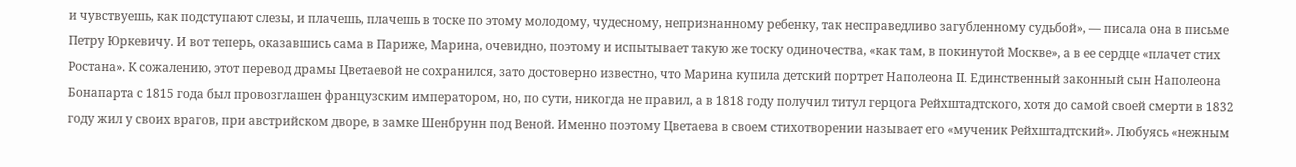и чувствуешь, как подступают слезы, и плачешь, плачешь в тоске по этому молодому, чудесному, непризнанному ребенку, так несправедливо загубленному судьбой», — писала она в письме Петру Юркевичу. И вот теперь, оказавшись сама в Париже, Марина, очевидно, поэтому и испытывает такую же тоску одиночества, «как там, в покинутой Москве», а в ее сердце «плачет стих Ростана». К сожалению, этот перевод драмы Цветаевой не сохранился, зато достоверно известно, что Марина купила детский портрет Наполеона II. Единственный законный сын Наполеона Бонапарта с 1815 года был провозглашен французским императором, но, по сути, никогда не правил, а в 1818 году получил титул герцога Рейхштадтского, хотя до самой своей смерти в 1832 году жил у своих врагов, при австрийском дворе, в замке Шенбрунн под Веной. Именно поэтому Цветаева в своем стихотворении называет его «мученик Рейхштадтский». Любуясь «нежным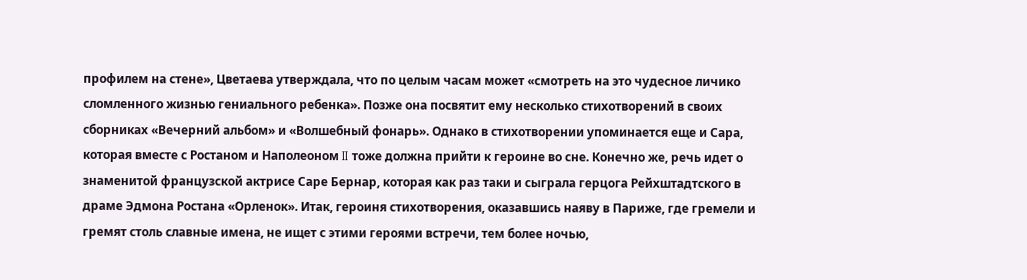профилем на стене», Цветаева утверждала, что по целым часам может «смотреть на это чудесное личико сломленного жизнью гениального ребенка». Позже она посвятит ему несколько стихотворений в своих сборниках «Вечерний альбом» и «Волшебный фонарь». Однако в стихотворении упоминается еще и Сара, которая вместе с Ростаном и Наполеоном II тоже должна прийти к героине во сне. Конечно же, речь идет о знаменитой французской актрисе Саре Бернар, которая как раз таки и сыграла герцога Рейхштадтского в драме Эдмона Ростана «Орленок». Итак, героиня стихотворения, оказавшись наяву в Париже, где гремели и гремят столь славные имена, не ищет с этими героями встречи, тем более ночью,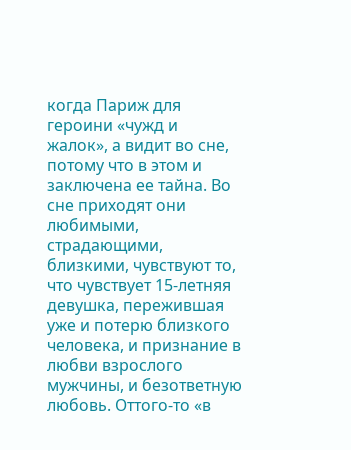когда Париж для героини «чужд и жалок», а видит во сне, потому что в этом и заключена ее тайна. Во сне приходят они любимыми, страдающими, близкими, чувствуют то, что чувствует 15-летняя девушка, пережившая уже и потерю близкого человека, и признание в любви взрослого мужчины, и безответную любовь. Оттого-то «в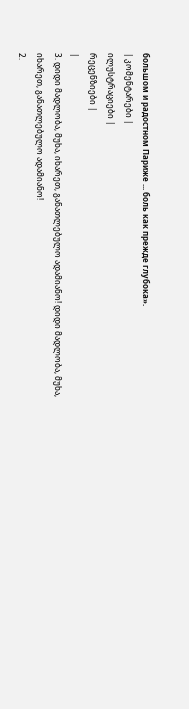большом и радостном Париже ... боль как прежде глубока».
| კომენტარები |
ილუსტრაციები |
რეცენზიები |
|
3. დიდი მადლობა, მუხა, იხარეთ, განათლებულო ადამიანო! დიდი მადლობა, მუხა, იხარეთ, განათლებულო ადამიანო!
2.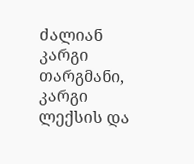ძალიან კარგი თარგმანი, კარგი ლექსის და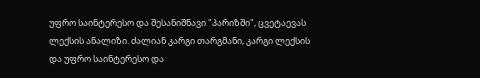უფრო საინტერესო და შესანიშნავი "პარიზში", ცვეტაევას ლექსის ანალიზი. ძალიან კარგი თარგმანი, კარგი ლექსის და უფრო საინტერესო და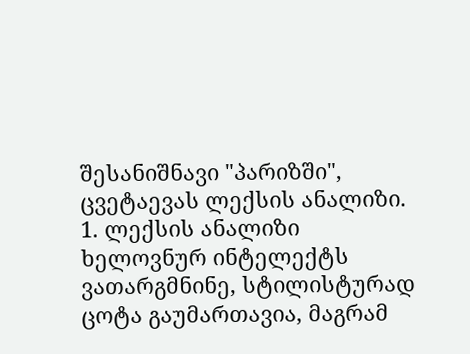შესანიშნავი "პარიზში", ცვეტაევას ლექსის ანალიზი.
1. ლექსის ანალიზი ხელოვნურ ინტელექტს ვათარგმნინე, სტილისტურად ცოტა გაუმართავია, მაგრამ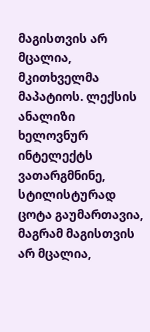მაგისთვის არ მცალია, მკითხველმა მაპატიოს. ლექსის ანალიზი ხელოვნურ ინტელექტს ვათარგმნინე, სტილისტურად ცოტა გაუმართავია, მაგრამ მაგისთვის არ მცალია,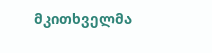მკითხველმა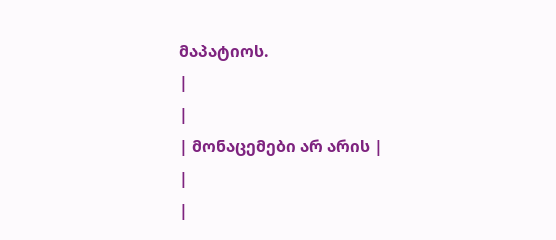მაპატიოს.
|
|
| მონაცემები არ არის |
|
|